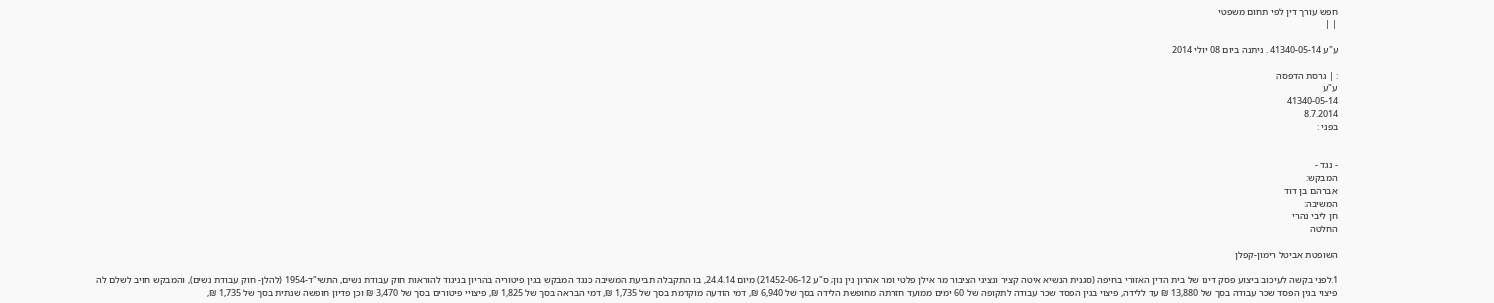חפש עורך דין לפי תחום משפטי
| |

ע"ע 41340-05-14 . ניתנה ביום 08 יולי 2014

: | גרסת הדפסה
ע"ע
41340-05-14
8.7.2014
בפני :


- נגד -
המבקש:
אברהם בן דוד
המשיבה:
חן ליבי נהרי
החלטה

השופטת אביטל רימון-קפלן

1.לפני בקשה לעיכוב ביצוע פסק דינו של בית הדין האזורי בחיפה (סגנית הנשיא איטה קציר ונציגי הציבור מר אילן פלטי ומר אהרון נין נון; ס"ע 21452-06-12) מיום 24.4.14, בו התקבלה תביעת המשיבה כנגד המבקש בגין פיטוריה בהריון בניגוד להוראות חוק עבודת נשים, התשי"ד-1954 (להלן- חוק עבודת נשים), והמבקש חויב לשלם לה פיצוי בגין הפסד שכר עבודה בסך של 13,880 ₪ עד ללידה, פיצוי בגין הפסד שכר עבודה לתקופה של 60 ימים ממועד חזרתה מחופשת הלידה בסך של 6,940 ₪, דמי הודעה מוקדמת בסך של 1,735 ₪, דמי הבראה בסך של 1,825 ₪, פיצויי פיטורים בסך של 3,470 ₪ וכן פדיון חופשה שנתית בסך של 1,735 ₪,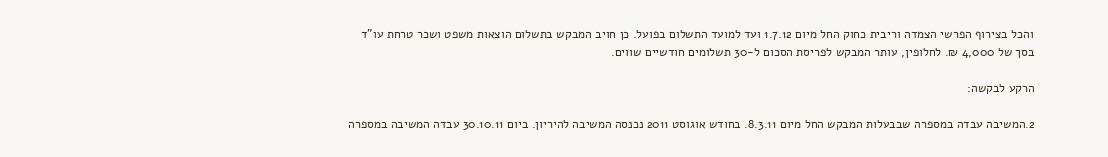והכל בצירוף הפרשי הצמדה וריבית כחוק החל מיום 1.7.12 ועד למועד התשלום בפועל. כן חויב המבקש בתשלום הוצאות משפט ושכר טרחת עו"ד בסך של 4,000 ₪. לחלופין, עותר המבקש לפריסת הסכום ל-30 תשלומים חודשיים שווים.

הרקע לבקשה:

2.המשיבה עבדה במספרה שבבעלות המבקש החל מיום 8.3.11. בחודש אוגוסט 2011 נכנסה המשיבה להיריון. ביום 30.10.11 עבדה המשיבה במספרה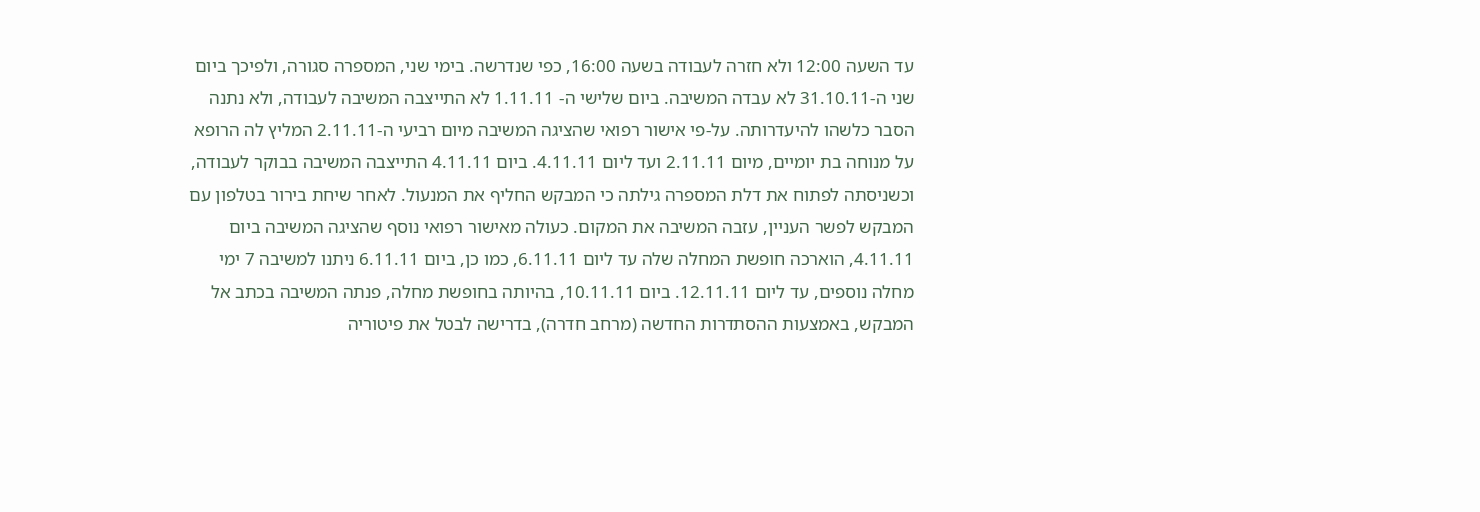עד השעה 12:00 ולא חזרה לעבודה בשעה 16:00, כפי שנדרשה. בימי שני, המספרה סגורה, ולפיכך ביום שני ה-31.10.11 לא עבדה המשיבה. ביום שלישי ה- 1.11.11 לא התייצבה המשיבה לעבודה, ולא נתנה הסבר כלשהו להיעדרותה. על-פי אישור רפואי שהציגה המשיבה מיום רביעי ה-2.11.11 המליץ לה הרופא על מנוחה בת יומיים, מיום 2.11.11 ועד ליום 4.11.11. ביום 4.11.11 התייצבה המשיבה בבוקר לעבודה, וכשניסתה לפתוח את דלת המספרה גילתה כי המבקש החליף את המנעול. לאחר שיחת בירור בטלפון עם המבקש לפשר העניין, עזבה המשיבה את המקום. כעולה מאישור רפואי נוסף שהציגה המשיבה ביום 4.11.11, הוארכה חופשת המחלה שלה עד ליום 6.11.11, כמו כן, ביום 6.11.11 ניתנו למשיבה 7 ימי מחלה נוספים, עד ליום 12.11.11. ביום 10.11.11, בהיותה בחופשת מחלה, פנתה המשיבה בכתב אל המבקש, באמצעות ההסתדרות החדשה (מרחב חדרה), בדרישה לבטל את פיטוריה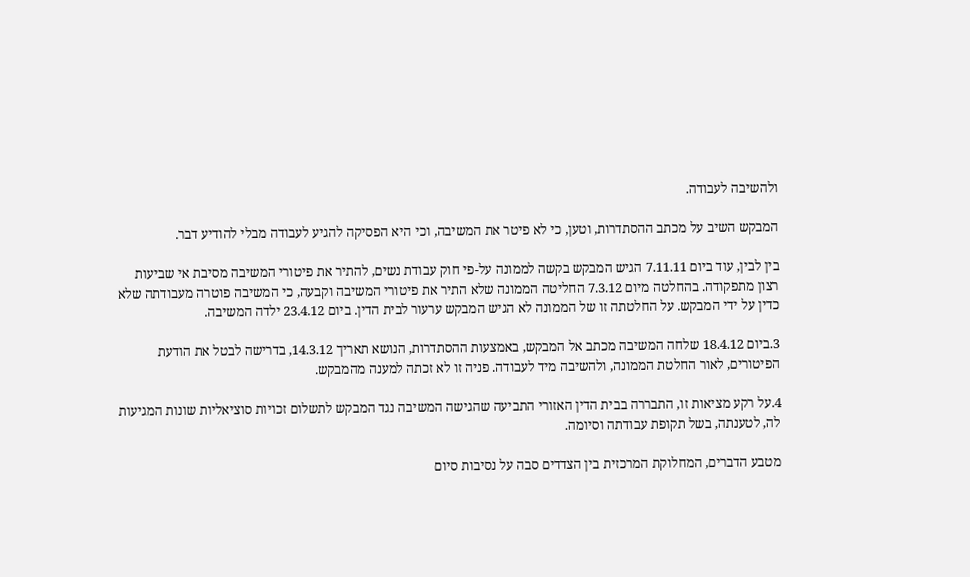ולהשיבה לעבודה.

המבקש השיב על מכתב ההסתדרות, וטען, כי לא פיטר את המשיבה, וכי היא הפסיקה להגיע לעבודה מבלי להודיע דבר.

בין לבין, עוד ביום 7.11.11 הגיש המבקש בקשה לממונה על-פי חוק עבודת נשים, להתיר את פיטורי המשיבה מסיבת אי שביעות רצון מתפקודה. בהחלטה מיום 7.3.12 החליטה הממונה שלא התיר את פיטורי המשיבה וקבעה, כי המשיבה פוטרה מעבודתה שלא כדין על ידי המבקש. על החלטתה זו של הממונה לא הגיש המבקש ערעור לבית הדין. ביום 23.4.12 ילדה המשיבה.

3.ביום 18.4.12 שלחה המשיבה מכתב אל המבקש, באמצעות ההסתדרות, הנושא תאריך 14.3.12, בדרישה לבטל את הודעת הפיטורים, לאור החלטת הממונה, ולהשיבה מיד לעבודה. פניה זו לא זכתה למענה מהמבקש.

4.על רקע מציאות זו, התבררה בבית הדין האזורי התביעה שהגישה המשיבה נגד המבקש לתשלום זכויות סוציאליות שונות המגיעות לה, לטענתה, בשל תקופת עבודתה וסיומה.

מטבע הדברים, המחלוקת המרכזית בין הצדדים סבה על נסיבות סיום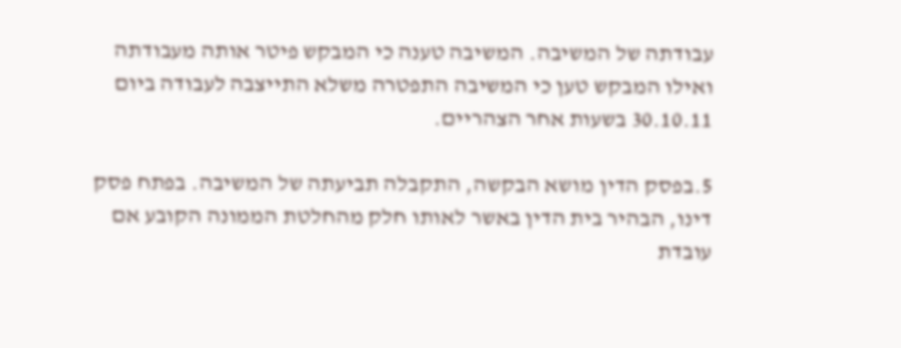עבודתה של המשיבה. המשיבה טענה כי המבקש פיטר אותה מעבודתה ואילו המבקש טען כי המשיבה התפטרה משלא התייצבה לעבודה ביום 30.10.11 בשעות אחר הצהריים.

5.בפסק הדין מושא הבקשה, התקבלה תביעתה של המשיבה. בפתח פסק דינו, הבהיר בית הדין באשר לאותו חלק מהחלטת הממונה הקובע אם עובדת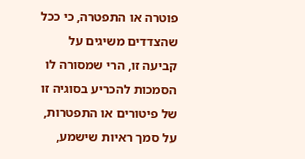פוטרה או התפטרה, כי ככל שהצדדים משיגים על קביעה זו, הרי שמסורה לו הסמכות להכריע בסוגיה זו של פיטורים או התפטרות, על סמך ראיות שישמע,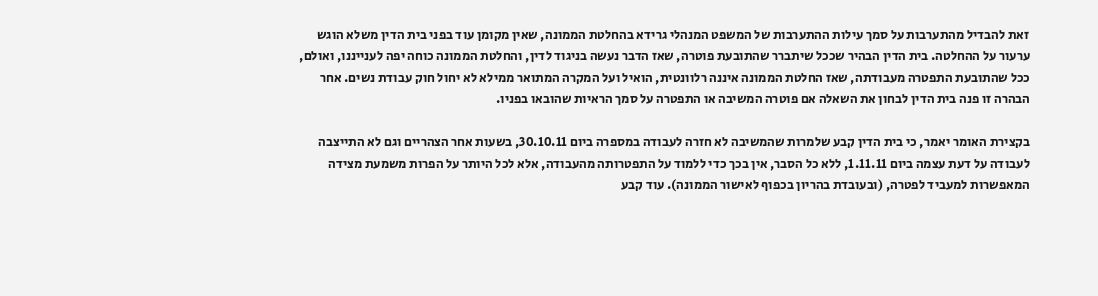זאת להבדיל מהתערבות על סמך עילות ההתערבות של המשפט המנהלי גרידא בהחלטת הממונה, שאין מקומן עוד בפני בית הדין משלא הוגש ערעור על ההחלטה. בית הדין הבהיר שככל שיתברר שהתובעת פוטרה, שאז הדבר נעשה בניגוד לדין, והחלטת הממונה כוחה יפה לענייננו, ואולם, ככל שהתובעת התפטרה מעבודתה, שאז החלטת הממונה איננה רלוונטית, הואיל ועל המקרה המתואר ממילא לא יחול חוק עבודת נשים. אחר הבהרה זו פנה בית הדין לבחון את השאלה אם פוטרה המשיבה או התפטרה על סמך הראיות שהובאו בפניו.

בקצירת האומר יאמר, כי בית הדין קבע שלמרות שהמשיבה לא חזרה לעבודה במספרה ביום 30.10.11, בשעות אחר הצהריים וגם לא התייצבה לעבודה על דעת עצמה ביום 1.11.11, ללא כל הסבר, אין בכך כדי ללמוד על התפטרותה מהעבודה, אלא לכל היותר על הפרות משמעת מצידה המאפשרות למעביד לפטרה, (ובעובדת בהריון בכפוף לאישור הממונה). עוד קבע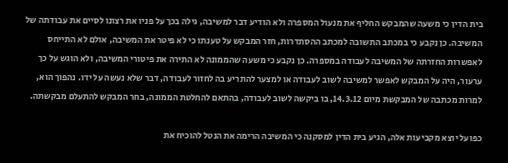בית הדין כי משעה שהמבקש החליף את מנעול המספרה ולא הודיע דבר למשיבה, גילה בכך על פניו את רצונו לסיים את עבודתה של המשיבה. כן נקבע כי במכתב התשובה למכתב ההסתדרות, חזר המבקש על טענתו כי לא פיטר את המשיבה, אולם לא התייחס לאפשרות החזרתה של המשיבה לעבודה במספרה. כן נקבע כי משעה שהממונה לא התירה את פיטורי המשיבה, ולא הוגש על כך ערעור, היה על המבקש לאפשר למשיבה לשוב לעבודה או למצער להתריע בה לחזור לעבודה, דבר שלא נעשה על ידו. נהפוך הוא, למרות מכתבה של המבקשת מיום 14.3.12, בו ביקשה לשוב לעבודה, בהתאם להחלטת הממונה, בחר המבקש להתעלם מבקשתה.

כפועל יוצא מקביעות אלה, הגיע בית הדין למסקנה כי המשיבה הרימה את הנטל להוכיח את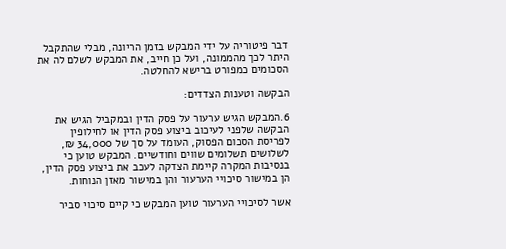דבר פיטוריה על ידי המבקש בזמן הריונה, מבלי שהתקבל היתר לכך מהממונה, ועל כן חייב, את המבקש לשלם לה את הסכומים כמפורט ברישא להחלטה.

הבקשה וטענות הצדדים:

6.המבקש הגיש ערעור על פסק הדין ובמקביל הגיש את הבקשה שלפני לעיכוב ביצוע פסק הדין או לחילופין לפריסת הסכום הפסוק, העומד על סך של 34,000 ₪, לשלושים תשלומים שווים וחודשיים. המבקש טוען כי בנסיבות המקרה קיימת הצדקה לעכב את ביצוע פסק הדין, הן במישור סיכויי הערעור והן במישור מאזן הנוחות.

אשר לסיכויי הערעור טוען המבקש כי קיים סיכוי סביר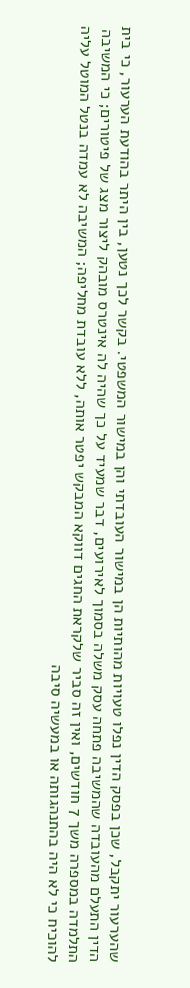שהערעור יתקבל, שכן בפסק הדין נפלו טעויות מהותיות הן במישור העובדתי והן במישור המשפטי. בקשר לכך נטען, בין היתר בהודעת הערעור, כי בית הדין התעלם מהעובדה שהמשיבה פתחה עסק משלה בסמוך לאירועים, דבר שמעיד על כך שהיה לה אינטרס מובהק ליצור מצג של פיטורים; כי המשיבה התלמדה במספרה משך 7 חודשים, ואין זה סביר שלקראת החגים דווקא המבקש יפטר אותה, ללא עובדת מחליפה; המשיבה לא עמדה בנטל המוטל עליה להוכיח כי לא היה בהתנהגותה או במעשיה סיבה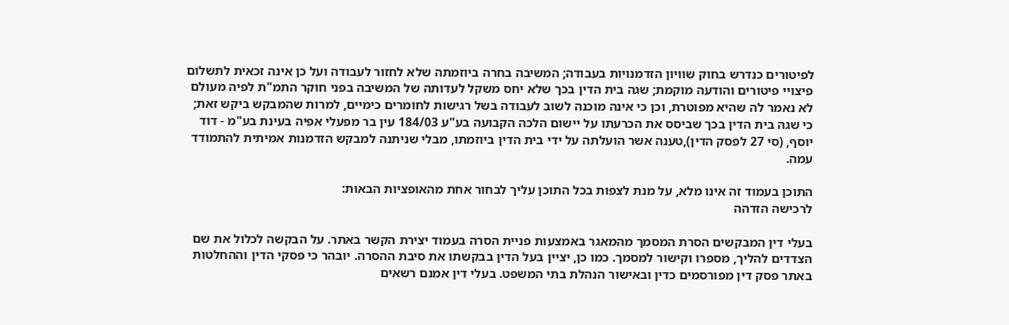לפיטורים כנדרש בחוק שוויון הזדמנויות בעבודה; המשיבה בחרה ביוזמתה שלא לחזור לעבודה ועל כן אינה זכאית לתשלום פיצויי פיטורים והודעה מוקמת; שגה בית הדין בכך שלא יחס משקל לעדותה של המשיבה בפני חוקר התמ"ת לפיה מעולם לא נאמר לה שהיא מפוטרת, וכן כי אינה מוכנה לשוב לעבודה בשל רגישות לחומרים כימיים, למרות שהמבקש ביקש זאת; כי שגה בית הדין בכך שביסס את הכרעתו על יישום הלכה הקבועה בע"ע 184/03 עין בר מפעלי אפיה בעינת בע"מ - דוד יוסף, (סי 27 לפסק הדין),טענה אשר הועלתה על ידי בית הדין ביוזמתו, מבלי שניתנה למבקש הזדמנות אמיתית להתמודד עמה.

התוכן בעמוד זה אינו מלא, על מנת לצפות בכל התוכן עליך לבחור אחת מהאופציות הבאות:
לרכישה הזדהה

בעלי דין המבקשים הסרת המסמך מהמאגר באמצעות פניית הסרה בעמוד יצירת הקשר באתר. על הבקשה לכלול את שם הצדדים להליך, מספרו וקישור למסמך. כמו כן, יציין בעל הדין בבקשתו את סיבת ההסרה. יובהר כי פסקי הדין וההחלטות באתר פסק דין מפורסמים כדין ובאישור הנהלת בתי המשפט. בעלי דין אמנם רשאים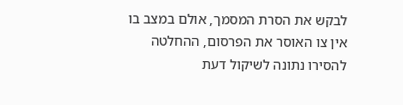לבקש את הסרת המסמך, אולם במצב בו אין צו האוסר את הפרסום, ההחלטה להסירו נתונה לשיקול דעת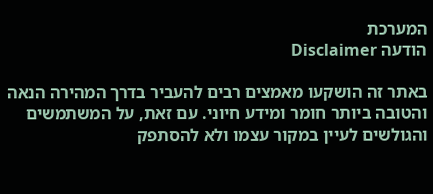המערכת
הודעה Disclaimer

באתר זה הושקעו מאמצים רבים להעביר בדרך המהירה הנאה והטובה ביותר חומר ומידע חיוני. עם זאת, על המשתמשים והגולשים לעיין במקור עצמו ולא להסתפק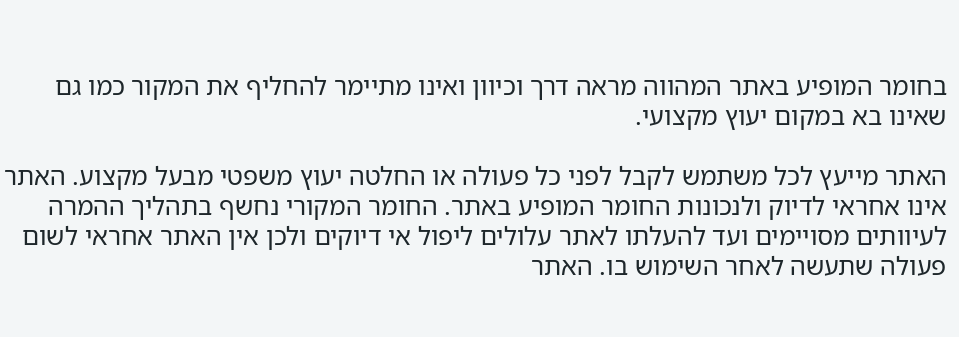בחומר המופיע באתר המהווה מראה דרך וכיוון ואינו מתיימר להחליף את המקור כמו גם שאינו בא במקום יעוץ מקצועי.

האתר מייעץ לכל משתמש לקבל לפני כל פעולה או החלטה יעוץ משפטי מבעל מקצוע. האתר אינו אחראי לדיוק ולנכונות החומר המופיע באתר. החומר המקורי נחשף בתהליך ההמרה לעיוותים מסויימים ועד להעלתו לאתר עלולים ליפול אי דיוקים ולכן אין האתר אחראי לשום פעולה שתעשה לאחר השימוש בו. האתר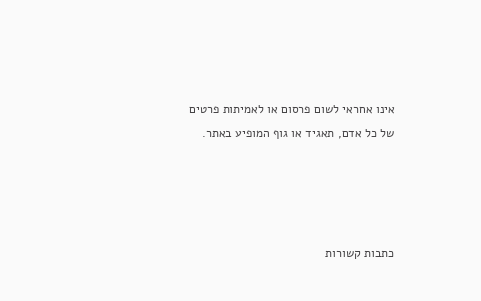אינו אחראי לשום פרסום או לאמיתות פרטים של כל אדם, תאגיד או גוף המופיע באתר.




כתבות קשורות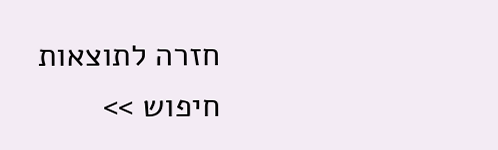חזרה לתוצאות חיפוש >>